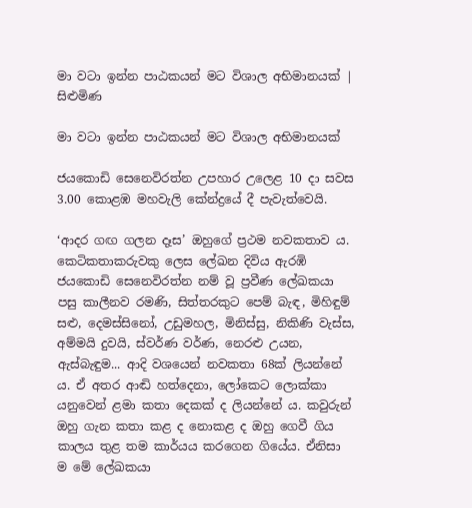මා වටා ඉන්න පාඨකයන් මට විශාල අභිමානයක් | සිළුමිණ

මා වටා ඉන්න පාඨකයන් මට විශාල අභිමානයක්

ජයකොඩි සෙනෙවිරත්න උපහාර උලෙළ 10 දා සවස 3.00 කොළඹ මහවැලි කේන්ද්‍රයේ දී පැවැත්වෙයි.

‘ආදර ගඟ ගලන දෑස’ ඔහුගේ ප්‍රථම නවකතාව ය. කෙටිකතාකරුවකු ලෙස ලේඛන දිවිය ඇරඹි ජයකොඩි සෙනෙවිරත්න නම් වූ ප්‍රවීණ ලේඛකයා පසු කාලීනව රමණි, සිත්තරකුට පෙම් බැඳ, මිහිඳුම් සළු, දෙමස්සිනෝ, උඩුමහල, මිනිස්සු, නිකිණි වැස්ස, අම්මයි දුවයි, ස්වර්ණ වර්ණ, නෙරළු උයන, ඇස්බැඳුම... ආදි වශයෙන් නවකතා 68ක් ලියන්නේ ය. ඒ අතර ආඬි හත්දෙනා, ලෝකෙට ලොක්කා යනුවෙන් ළමා කතා දෙකක් ද ලියන්නේ ය. කවුරුන් ඔහු ගැන කතා කළ ද නොකළ ද ඔහු ගෙවී ගිය කාලය තුළ තම කාර්යය කරගෙන ගියේය. ඒනිසා ම මේ ලේඛකයා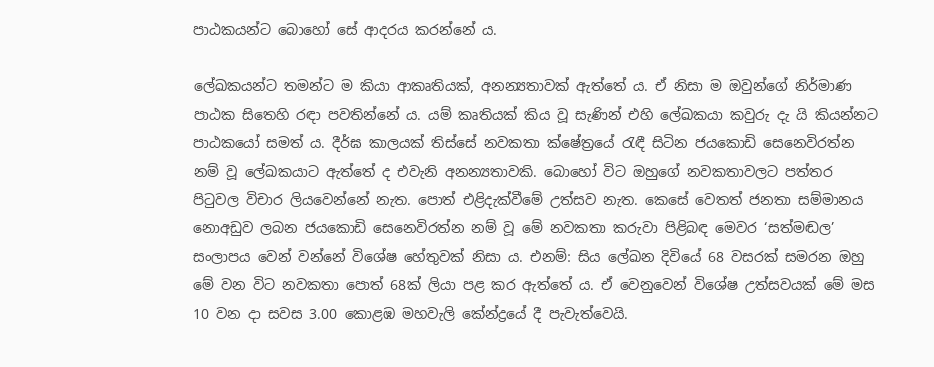පාඨකයන්ට බොහෝ සේ ආදරය කරන්නේ ය.

ලේඛකයන්ට තමන්ට ම කියා ආකෘතියක්, අනන්‍යතාවක් ඇත්තේ ය. ඒ නිසා ම ඔවුන්ගේ නිර්මාණ පාඨක සිතෙහි රඳා පවතින්නේ ය. යම් කෘතියක් කිය වූ සැණින් එහි ලේඛකයා කවුරු දැ යි කියන්නට පාඨකයෝ සමත් ය. දීර්ඝ කාලයක් තිස්සේ නවකතා ‍ක්ෂේත්‍රයේ රැඳී සිටින ජයකොඩි සෙනෙවිරත්න නම් වූ ලේඛකයාට ඇත්තේ ද එවැනි අනන්‍යතාවකි. බොහෝ විට ඔහුගේ නවකතාවලට පත්තර පිටුවල විචාර ලියවෙන්නේ නැත. පොත් එළිදැක්වීමේ උත්සව නැත. කෙසේ වෙතත් ජනතා සම්මානය නොඅඩුව ලබන ජයකොඩි සෙනෙවිරත්න නම් වූ ‍මේ නවකතා කරුවා පිළිබඳ මෙවර ‘සත්මඬල’ සංලාපය වෙන් වන්නේ විශේෂ හේතුවක් නිසා ය. එනම්: සිය ලේඛන දිවියේ 68 වසරක් සමරන ඔහු මේ වන විට නවකතා පොත් 68ක් ලියා පළ කර ඇත්තේ ය. ඒ වෙනුවෙන් විශේෂ උත්සවයක් මේ මස 10 වන දා සවස 3.00 කොළඹ මහවැලි කේන්ද්‍රයේ දී පැවැත්වෙයි.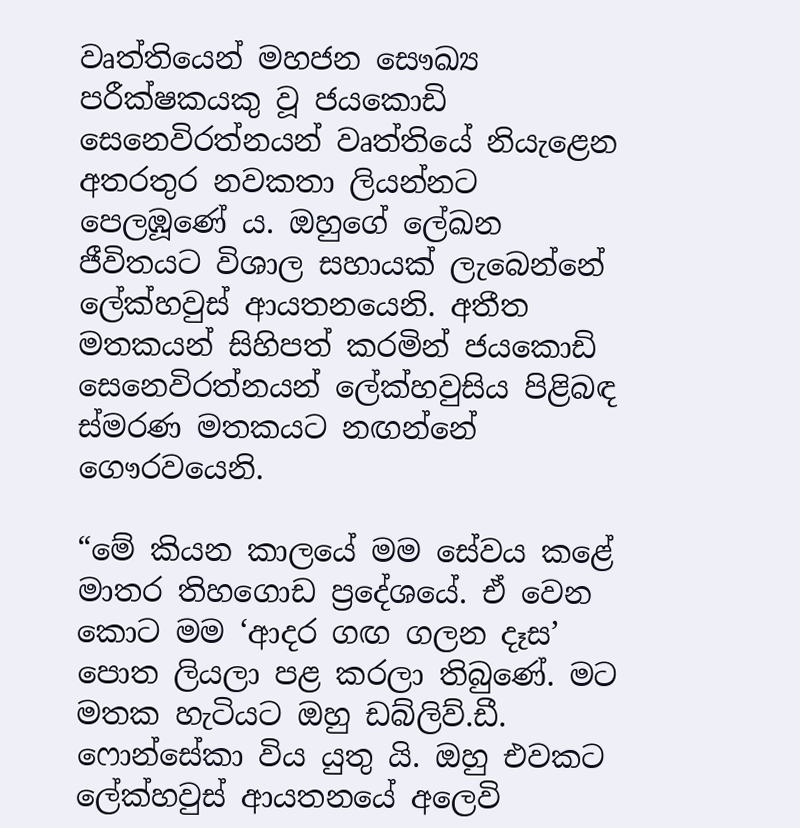වෘත්තියෙන් මහජන සෞඛ්‍ය පරීක්ෂකයකු වූ ජයකොඩි සෙනෙවිරත්නයන් වෘත්තියේ නියැළෙන අතරතුර නවකතා ලියන්නට පෙලඹූණේ ය. ඔහුගේ ලේඛන ජීවිතයට විශාල සහායක් ලැබෙන්නේ ලේක්හවුස් ආයතනයෙනි. අතීත මතකයන් සිහිපත් කරමින් ජයකොඩි සෙනෙවිරත්නයන් ලේක්හවුසිය පිළිබඳ ස්මරණ මතකයට නඟන්නේ ගෞරවයෙනි.

“මේ කියන කාලයේ මම සේවය කළේ මාතර තිහගොඩ ප්‍රදේශයේ. ඒ වෙන කොට මම ‘ආදර ගඟ ගලන දෑස’ පොත ලියලා පළ කරලා තිබුණේ. මට මතක හැටියට ඔහු ඩබ්ලිව්.ඩී. ෆොන්සේකා විය යුතු යි. ඔහු එවකට ලේක්හවුස් ආයතනයේ අලෙවි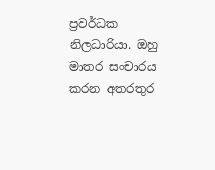ප්‍රවර්ධක නිලධාරියා. ඔහු මාතර සංචාරය කරන අතරතුර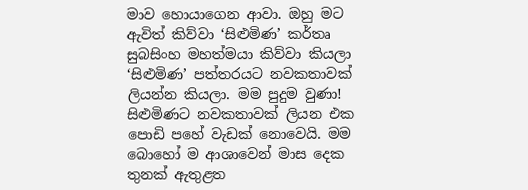මාව හොයාගෙන ආවා. ඔහු මට ඇවිත් කිව්වා ‘සිළුමිණ’ කර්තෘ සුබසිංහ මහත්මයා කිව්වා කියලා ‘සිළුමිණ’ පත්තරයට නවකතාවක් ලියන්න කියලා. මම පුදුම වුණා! සිළුමිණට නවකතාවක් ලියන එක පොඩි පහේ වැඩක් නොවෙයි. මම බොහෝ ම ආශාවෙන් මාස දෙක තුනක් ඇතුළත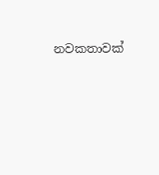නවකතාවක්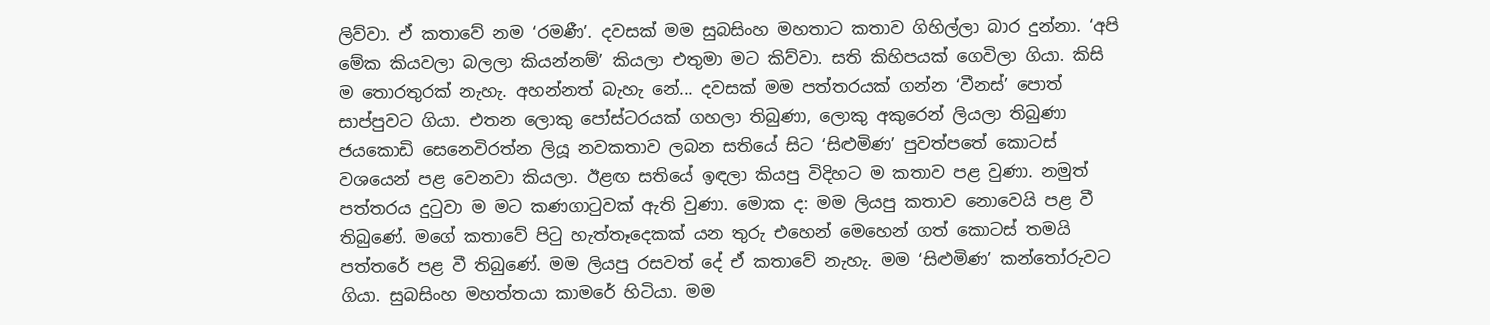ලිව්වා. ඒ කතාවේ නම ‘රමණී’. දවසක් මම සුබසිංහ මහතාට කතාව ගිහිල්ලා බාර දුන්නා. ‘අපි මේක කියවලා බලලා කියන්නම්’ කියලා එතුමා මට කිව්වා. සති කිහිපයක් ගෙවිලා ගියා. කිසි ම තොරතුරක් නැහැ. අහන්නත් බැහැ නේ... දවසක් මම පත්තරයක් ගන්න ‘වීනස්’ පොත් සාප්පුවට ගියා. එතන ලොකු පෝස්ටරයක් ගහලා තිබුණා, ලොකු අකුරෙන් ලියලා තිබුණා ජයකොඩි සෙනෙවිරත්න ලියූ නවකතාව ලබන සතියේ සිට ‘සිළුමිණ’ පුවත්පතේ කොටස් වශයෙන් පළ වෙනවා කියලා. ඊළඟ සතියේ ඉඳලා කියපු විදිහට ම කතාව පළ වුණා. නමුත් පත්තරය දුටුවා ම මට කණගාටුවක් ඇති වුණා. මොක ද: මම ලියපු කතාව නොවෙයි පළ වී තිබුණේ. මගේ කතාවේ පිටු හැත්තෑදෙකක් යන තුරු එහෙන් මෙහෙන් ගත් කොටස් තමයි පත්තරේ පළ වී තිබුණේ. මම ලියපු රසවත් දේ ඒ කතාවේ නැහැ. මම ‘සිළුමිණ’ කන්තෝරුවට ගියා. සුබසිංහ මහත්තයා කාමරේ හිටියා. මම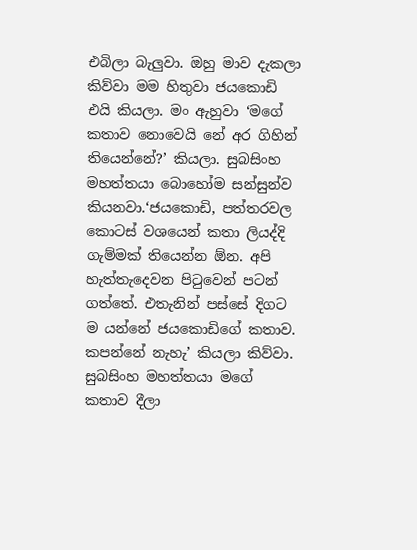එබිලා බැලුවා. ඔහු මාව දැකලා කිව්වා මම හිතුවා ජයකොඩි එයි කියලා. මං ඇහුවා ‘මගේ කතාව නොවෙයි නේ අර ගිහින් තියෙන්නේ?’ කියලා. සුබසිංහ මහත්තයා බොහෝම සන්සුන්ව කියනවා.‘ජයකොඩි, පත්තරවල කොටස් වශයෙන් කතා ලියද්දි ගැම්මක් තියෙන්න ඕන. අපි හැත්තැදෙවන පිටුවෙන් පටන් ගත්තේ. එතැනින් පස්සේ දිගට ම යන්නේ ජයකොඩිගේ කතාව. කපන්නේ නැහැ’ කියලා කිව්වා. සුබසිංහ මහත්තයා මගේ කතාව දීලා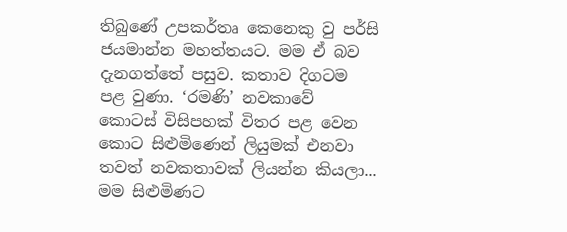තිබුණේ උපකර්තෘ කෙනෙකු වු පර්සි ජයමාන්න මහත්තය‍ට. මම ඒ බව දැනගත්තේ පසුව. කතාව දිගටම පළ වුණා. ‘රමණි’ නවකාවේ කොටස් විසිපහක් විතර පළ වෙන කොට සිළුමිණෙන් ලියුමක් එනවා තවත් නවකතාවක් ලියන්න කියලා... මම සිළුමිණට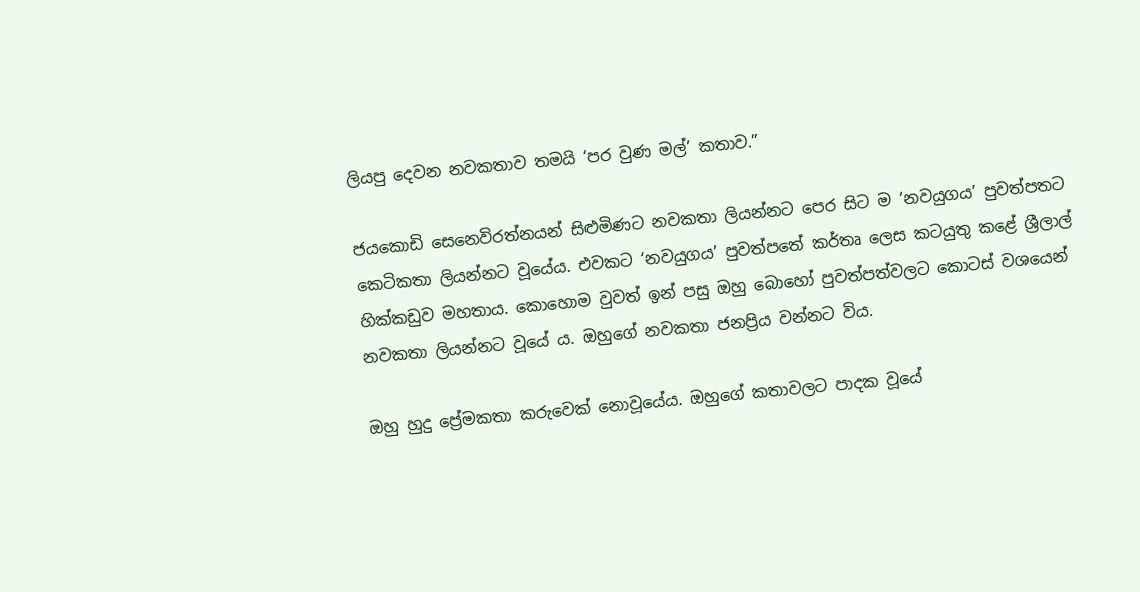ලියපු දෙවන නවකතාව තමයි ‘පර වුණ මල්’ කතාව.”

ජයකොඩි සෙනෙවිරත්නයන් සිළුමිණට නවකතා ලියන්නට පෙර සිට ම ‘නවයුගය’ පුවත්පතට කෙටිකතා ලියන්නට වූයේය. එවකට ‘නවයුගය’ පුවත්පතේ කර්තෘ ලෙස කටයුතු කළේ ශ්‍රීලාල් හික්කඩුව මහතාය. කොහොම වුවත් ඉන් පසු ඔහු බොහෝ පුවත්පත්වලට කොටස් වශයෙන් නවකතා ලියන්නට වූයේ ය. ඔහුගේ නවකතා ජනප්‍රිය වන්නට විය.

ඔහු හුදු ප්‍රේමකතා කරුවෙක් නොවූයේය. ඔහුගේ කතාවලට පාදක වූයේ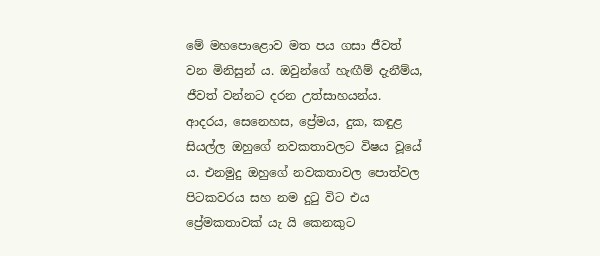මේ මහපොළොව මත පය ගසා ජීවත් වන මිනිසුන් ය. ඔවුන්ගේ හැඟීම් දැනීම්ය, ජීවත් වන්නට දරන උත්සාහයන්ය. ආදරය, සෙනෙහස, ප්‍රේමය, දුක, කඳුළ සියල්ල ඔහුගේ නවකතාවලට විෂය වූයේ ය. එනමුදු ඔහුගේ නවකතාවල පොත්වල පිටකවරය සහ නම දුටු විට එය ප්‍රේමකතාවක් යැ යි කෙනකුට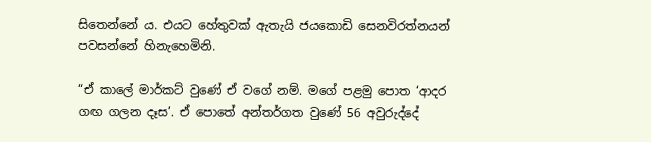සිතෙන්නේ ය. එයට හේතුවක් ඇතැයි ජයකොඩි සෙනවිරත්නයන් පවසන්නේ හිනැහෙමිනි.

“ඒ කාලේ මාර්කට් වුණේ ඒ වගේ නම්. මගේ පළමු පොත ‘ආදර ගඟ ගලන දෑස’. ඒ පොතේ අන්තර්ගත වුණේ 56 අවුරුද්දේ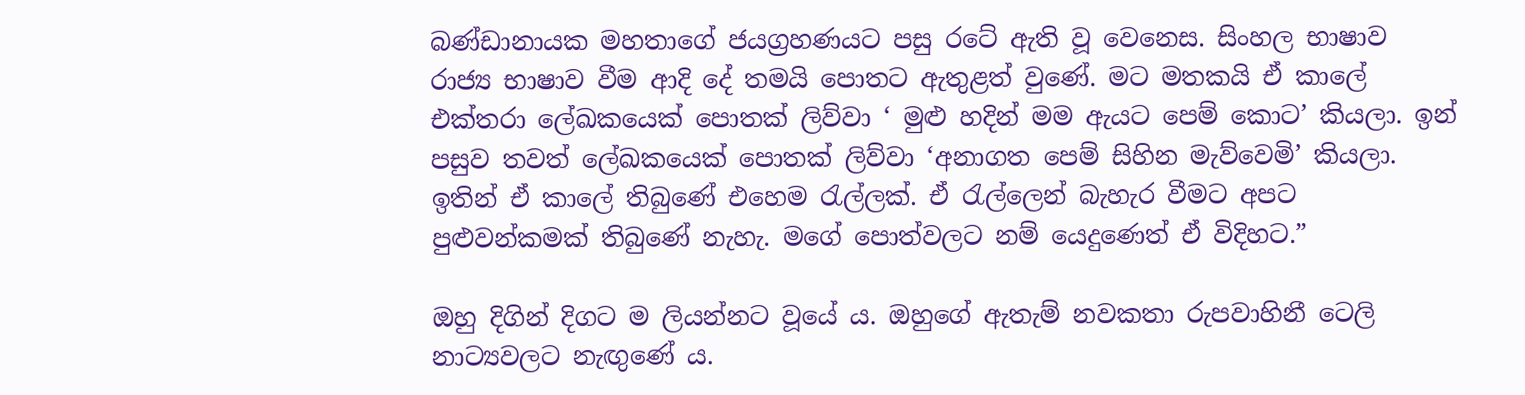බණ්ඩානායක මහතාගේ ජයග්‍රහණයට පසු රටේ ඇති වූ වෙනෙස. සිංහල භාෂාව රාජ්‍ය භාෂාව වීම ආදි දේ තමයි පොතට ඇතුළත් වුණේ. මට මතකයි ඒ කාලේ එක්තරා ලේඛකයෙක් පොතක් ලිව්වා ‘ මුළු හදින් මම ඇයට පෙම් කොට’ කියලා. ඉන් පසුව තවත් ලේඛකයෙක් පොතක් ලිව්වා ‘අනාගත පෙම් සිහින මැව්වෙමි’ කියලා. ඉතින් ඒ කාලේ තිබුණේ එහෙම රැල්ලක්. ඒ රැල්ලෙන් බැහැර වීමට අපට පුළුවන්කමක් තිබුණේ නැහැ. මගේ පොත්වලට නම් යෙදුණෙත් ඒ විදිහට.”

ඔහු දිගින් දිගට ම ලියන්නට වූයේ ය. ඔහුගේ ඇතැම් නවකතා රුපවාහිනී ටෙලි නාට්‍යවලට නැඟුණේ ය.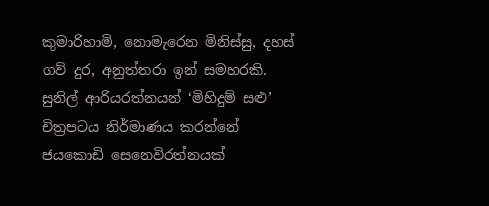කුමාරිහාමි, නොමැරෙන මිනිස්සු, දහස් ගව් දුර, අනුත්තරා ඉන් සමහරකි. සුනිල් ආරියරත්නයන් ‘මිහිදුම් සළු’ චිත්‍රපටය නිර්මාණය කරන්නේ ජයකොඩි සෙනෙවිරත්නයක්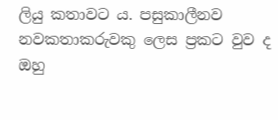ලියු කතාවට ය. පසුකාලීනව නවකතාකරුවකු ලෙස ප්‍රකට වුව ද ඔහු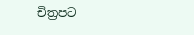චිත්‍රපට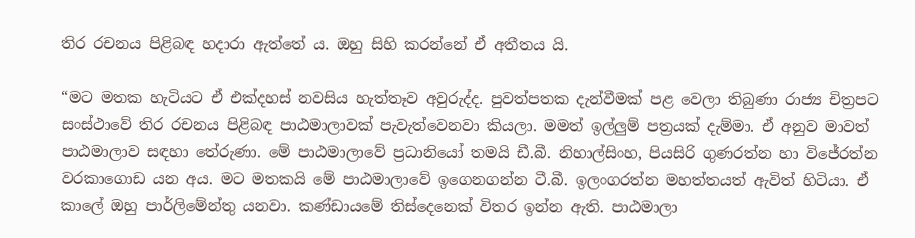තිර රචනය පිළිබඳ හදාරා ඇත්තේ ය. ඔහු සිහි කරන්නේ ඒ අතීතය යි.

“මට මතක හැටියට ඒ එක්දහස් නවසිය හැත්තෑව අවුරුද්ද. පුවත්පතක දැන්වීමක් පළ වෙලා තිබුණා රාජ්‍ය චිත්‍රපට සංස්ථාවේ තිර රචනය පිළිබඳ පාඨමාලාවක් පැවැත්වෙනවා කියලා. මමත් ඉල්ලුම් පත්‍රයක් දැම්මා. ඒ අනුව මාවත් පාඨමාලාව සඳහා තේරුණා. මේ පාඨමාලාවේ ප්‍රධානියෝ තමයි ඩී.බී. නිහාල්සිංහ, පියසිරි ගුණරත්න හා වි‍ජේරත්න වරකාගොඩ යන අය. මට මතකයි මේ පාඨමාලාවේ ඉගෙනගන්න ටී.බී. ඉලංගරත්න මහත්තයත් ඇවිත් හිටියා. ඒ කාලේ ඔහු පාර්ලිමේන්තු යනවා. කණ්ඩායමේ තිස්දෙනෙක් විතර ඉන්න ඇති. පාඨමාලා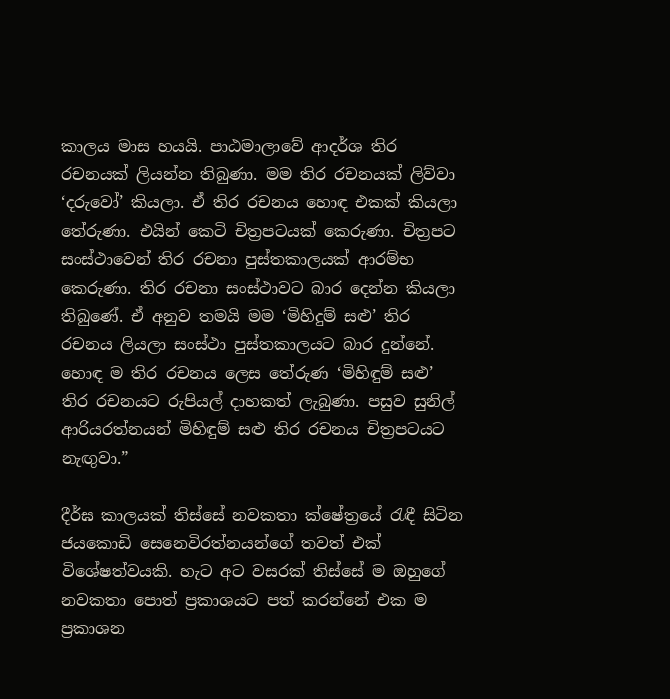කාලය මාස හයයි. පාඨමාලාවේ ආදර්ශ තිර රචනයක් ලියන්න තිබුණා. මම තිර රචනයක් ලිව්වා ‘දරුවෝ’ කියලා. ඒ තිර රචනය හොඳ එකක් කියලා තේරුණා. එයින් කෙටි චිත්‍රපටයක් කෙරුණා. චිත්‍රපට සංස්ථාවෙන් තිර රචනා පුස්තකාලයක් ආරම්භ කෙරුණා. තිර රචනා සංස්ථාවට බාර දෙන්න කියලා තිබුණේ. ඒ අනුව තමයි මම ‘මිහිදුම් සළු’ තිර රචනය ලියලා සංස්ථා පුස්තකාලයට බාර දුන්නේ. හොඳ ම තිර රචනය ලෙස තේරුණ ‘මිහිඳුම් සළු’ තිර රචනයට රුපියල් දාහකත් ලැබුණා. පසුව සුනිල් ආරියරත්නයන් මිහිඳුම් සළු තිර රචනය චිත්‍රපටයට නැඟුවා.”

දීර්ඝ කාලයක් තිස්සේ නවකතා ‍ක්ෂේත්‍රයේ රැඳී සිටින ජයකොඩි සෙනෙවිරත්නයන්ගේ තවත් එක් විශේෂත්වයකි. හැට අට වසරක් තිස්සේ ම ඔහුගේ නවකතා පොත් ප්‍රකාශයට පත් කරන්නේ එක ම ප්‍රකාශන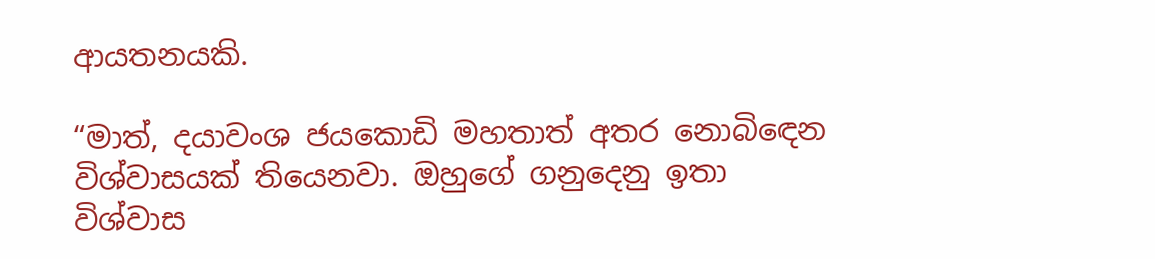ආයතනයකි.

“මාත්, දයාවංශ ජයකොඩි මහතාත් අතර නොබිඳෙන විශ්වාසයක් තියෙනවා. ඔහුගේ ගනුදෙනු ඉතා විශ්වාස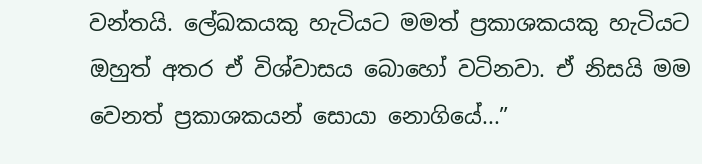වන්තයි. ලේඛකයකු හැටියට මමත් ප්‍රකාශකයකු හැටියට ඔහුත් අතර ඒ විශ්වාසය බොහෝ වටිනවා. ඒ නිසයි මම වෙනත් ප්‍රකාශකයන් සොයා නොගියේ...”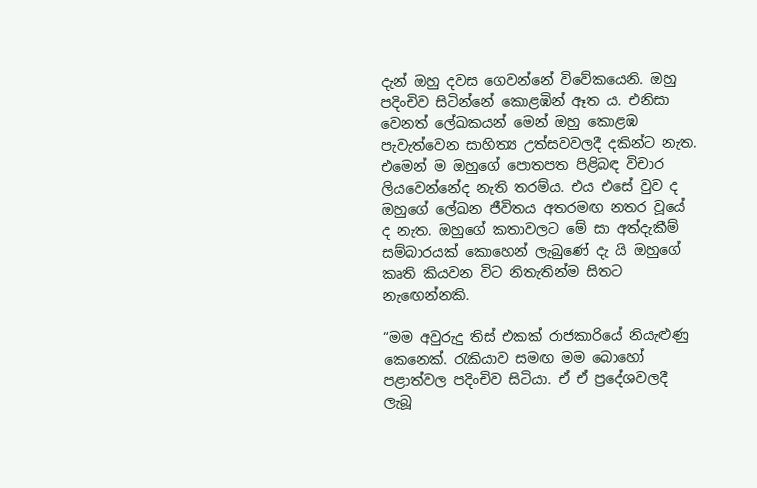දැන් ඔහු දවස ගෙවන්නේ විවේකයෙනි. ඔහු පදිංචිව සිටින්නේ කොළඹින් ඈත ය. එනිසා වෙනත් ලේඛකයන් මෙන් ඔහු කොළඹ පැවැත්වෙන සාහිත්‍ය උත්සවවලදී දකින්ට නැත. එමෙන් ම ඔහුගේ පොතපත පිළිබඳ විචාර ලියවෙන්නේද නැති තරම්ය. එය එසේ වුව ද ඔහුගේ ලේඛන ජීවිතය අතරමඟ නතර වූයේ ද නැත. ඔහුගේ කතාවලට මේ සා අත්දැකීම් සම්බාරයක් කොහෙන් ලැබුණේ දැ යි ‍ඔහුගේ කෘති කියවන විට නිතැතින්ම සිතට නැඟෙන්නකි.

“මම අවුරුදු තිස් එකක් ‍රාජකාරියේ නියැළුණු කෙනෙක්. රැකියාව සමඟ මම බොහෝ පළාත්වල පදිංචිව සිටියා. ඒ ඒ ප්‍රදේශවලදී ලැබූ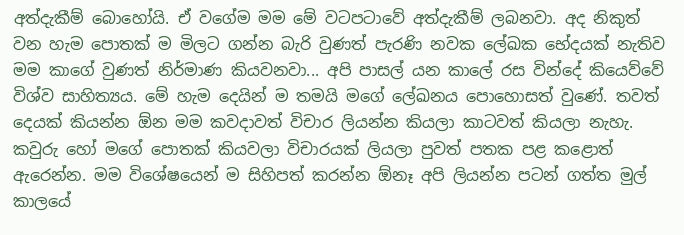අත්දැකීම් බොහෝයි. ඒ වගේම මම මේ වටපටාවේ අත්දැකීම් ලබනවා. අද නිකුත් වන හැම පොතක් ම මිලට ගන්න බැරි වුණත් පැරණි නවක ලේඛක භේදයක් නැතිව මම කාගේ වුණත් නිර්මාණ කියවනවා... අපි පාසල් යන කාලේ රස වින්දේ කියෙව්වේ විශ්ව සාහිත්‍යය. මේ හැම දෙයින් ම තමයි මගේ ලේඛනය පොහොසත් වුණේ. තවත් දෙයක් කියන්න ඕන මම කවදාවත් විචාර ලියන්න කියලා කාටවත් කියලා නැහැ. කවුරු හෝ මගේ පොතක් කියවලා විචාරයක් ලියලා පුවත් පතක පළ කළොත් ඇරෙන්න. මම විශේෂයෙන් ම සිහිපත් කරන්න ඕනෑ අපි ලියන්න පටන් ගත්ත මුල් කාලයේ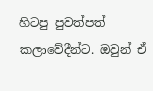හිටපු පුවත්පත් කලාවේදීන්ට. ඔවුන් ඒ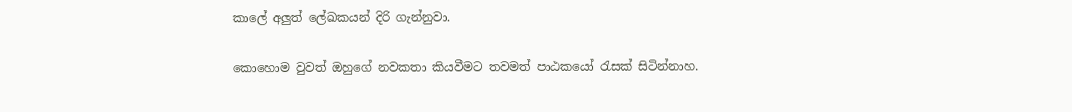කාලේ අලුත් ලේඛකයන් දිරි ගැන්නුවා.

කොහොම වුවත් ඔහුගේ නවකතා කියවීමට ‍තවමත් පාඨකයෝ රැසක් සිටින්නාහ.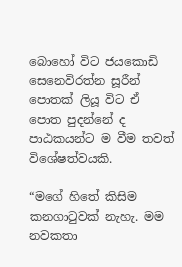බොහෝ විට ජයකොඩි සෙනෙවිරත්න සූරීන් පොතක් ලියූ විට ඒ පොත පුදන්නේ ද පාඨකයන්ට ම වීම තවත් විශේෂත්වයකි.

“මගේ හිතේ කිසිම කනගාටුවක් නැහැ. මම නවකතා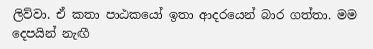ලිව්වා. ඒ කතා පාඨකයෝ ඉතා ආදරයෙන් බාර ගත්තා. මම දෙපයින් නැඟී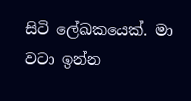සිටි ලේඛකයෙක්. මා වටා ඉන්න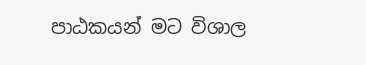පාඨකයන් මට විශාල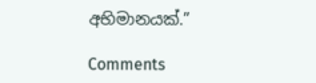අභිමානයක්.”

Comments